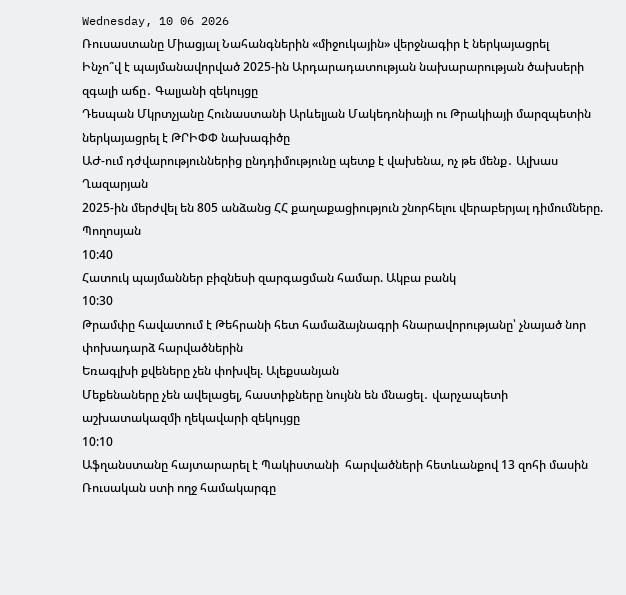Wednesday, 10 06 2026
Ռուսաստանը Միացյալ Նահանգներին «միջուկային» վերջնագիր է ներկայացրել
Ինչո՞վ է պայմանավորված 2025-ին Արդարադատության նախարարության ծախսերի զգալի աճը․ Գալյանի զեկույցը
Դեսպան Մկրտչյանը Հունաստանի Արևելյան Մակեդոնիայի ու Թրակիայի մարզպետին ներկայացրել է ԹՐԻՓՓ նախագիծը
ԱԺ-ում դժվարություններից ընդդիմությունը պետք է վախենա, ոչ թե մենք․ Ալխաս Ղազարյան
2025-ին մերժվել են 805 անձանց ՀՀ քաղաքացիություն շնորհելու վերաբերյալ դիմումները. Պողոսյան
10:40
Հատուկ պայմաններ բիզնեսի զարգացման համար. Ակբա բանկ
10:30
Թրամփը հավատում է Թեհրանի հետ համաձայնագրի հնարավորությանը՝ չնայած նոր փոխադարձ հարվածներին
Եռագլխի քվեները չեն փոխվել. Ալեքսանյան
Մեքենաները չեն ավելացել, հաստիքները նույնն են մնացել․ վարչապետի աշխատակազմի ղեկավարի զեկույցը
10:10
Աֆղանստանը հայտարարել է Պակիստանի  հարվածների հետևանքով 13 զոհի մասին
Ռուսական ստի ողջ համակարգը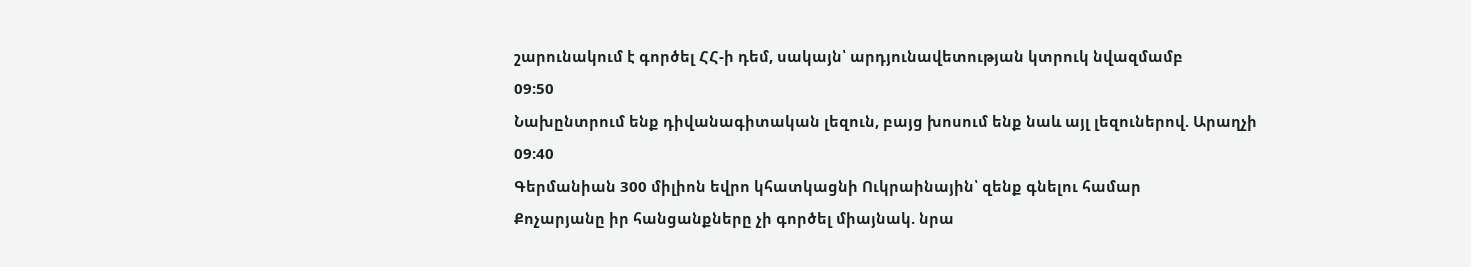շարունակում է գործել ՀՀ-ի դեմ, սակայն՝ արդյունավետության կտրուկ նվազմամբ
09:50
Նախընտրում ենք դիվանագիտական լեզուն, բայց խոսում ենք նաև այլ լեզուներով. Արաղչի
09:40
Գերմանիան 300 միլիոն եվրո կհատկացնի Ուկրաինային՝ զենք գնելու համար
Քոչարյանը իր հանցանքները չի գործել միայնակ. նրա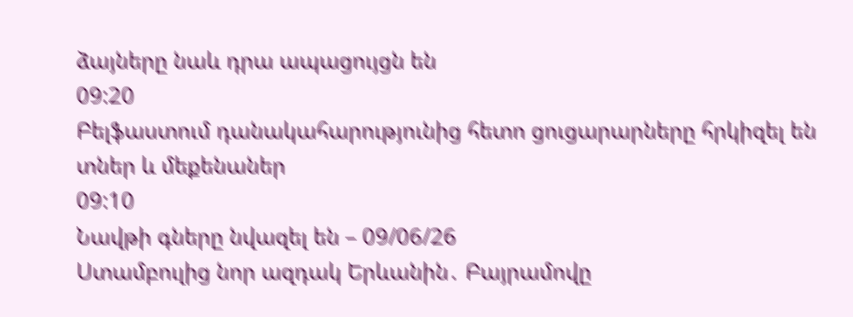ձայները նաև դրա ապացույցն են
09:20
Բելֆաստում դանակահարությունից հետո ցուցարարները հրկիզել են տներ և մեքենաներ
09:10
Նավթի գները նվազել են – 09/06/26
Ստամբուլից նոր ազդակ Երևանին․ Բայրամովը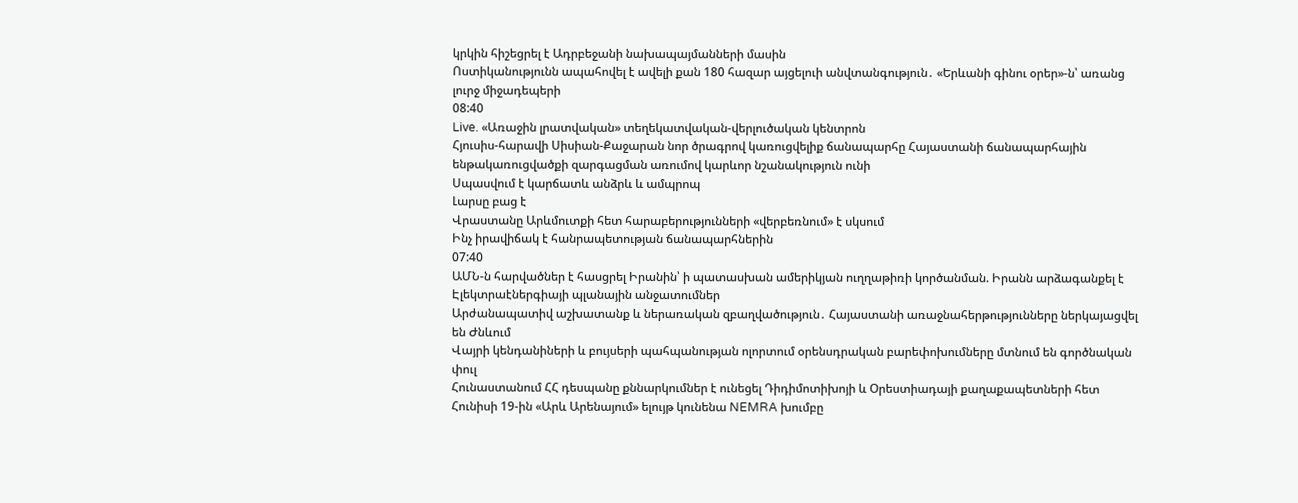կրկին հիշեցրել է Ադրբեջանի նախապայմանների մասին
Ոստիկանությունն ապահովել է ավելի քան 180 հազար այցելուի անվտանգություն․ «Երևանի գինու օրեր»-ն՝ առանց լուրջ միջադեպերի
08:40
Live. «Առաջին լրատվական» տեղեկատվական-վերլուծական կենտրոն
Հյուսիս-հարավի Սիսիան-Քաջարան նոր ծրագրով կառուցվելիք ճանապարհը Հայաստանի ճանապարհային ենթակառուցվածքի զարգացման առումով կարևոր նշանակություն ունի
Սպասվում է կարճատև անձրև և ամպրոպ
Լարսը բաց է
Վրաստանը Արևմուտքի հետ հարաբերությունների «վերբեռնում» է սկսում
Ինչ իրավիճակ է հանրապետության ճանապարհներին
07:40
ԱՄՆ-ն հարվածներ է հասցրել Իրանին՝ ի պատասխան ամերիկյան ուղղաթիռի կործանման. Իրանն արձագանքել է
Էլեկտրաէներգիայի պլանային անջատումներ
Արժանապատիվ աշխատանք և ներառական զբաղվածություն․ Հայաստանի առաջնահերթությունները ներկայացվել են Ժնևում
Վայրի կենդանիների և բույսերի պահպանության ոլորտում օրենսդրական բարեփոխումները մտնում են գործնական փուլ
Հունաստանում ՀՀ դեսպանը քննարկումներ է ունեցել Դիդիմոտիխոյի և Օրեստիադայի քաղաքապետների հետ
Հունիսի 19-ին «Արև Արենայում» ելույթ կունենա NEMRA խումբը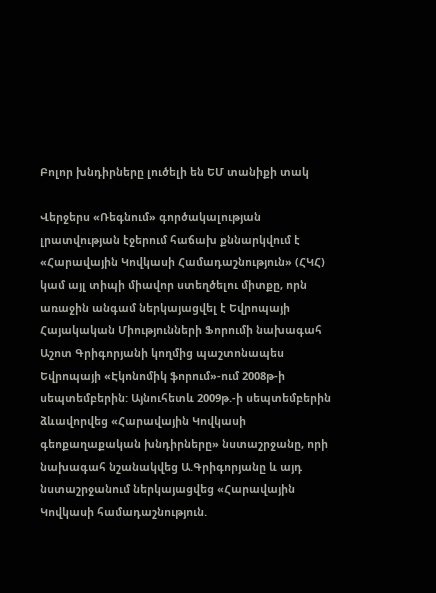Բոլոր խնդիրները լուծելի են ԵՄ տանիքի տակ

Վերջերս «Ռեգնում» գործակալության լրատվության էջերում հաճախ քննարկվում է «Հարավային Կովկասի Համադաշնություն» (ՀԿՀ) կամ այլ տիպի միավոր ստեղծելու միտքը, որն առաջին անգամ ներկայացվել է Եվրոպայի Հայակական Միությունների Ֆորումի նախագահ Աշոտ Գրիգորյանի կողմից պաշտոնապես Եվրոպայի «Էկոնոմիկ ֆորում»-ում 2008թ-ի սեպտեմբերին: Այնուհետև 2009թ.-ի սեպտեմբերին ձևավորվեց «Հարավային Կովկասի գեոքաղաքական խնդիրները» նստաշրջանը, որի նախագահ նշանակվեց Ա.Գրիգորյանը և այդ նստաշրջանում ներկայացվեց «Հարավային Կովկասի համադաշնություն.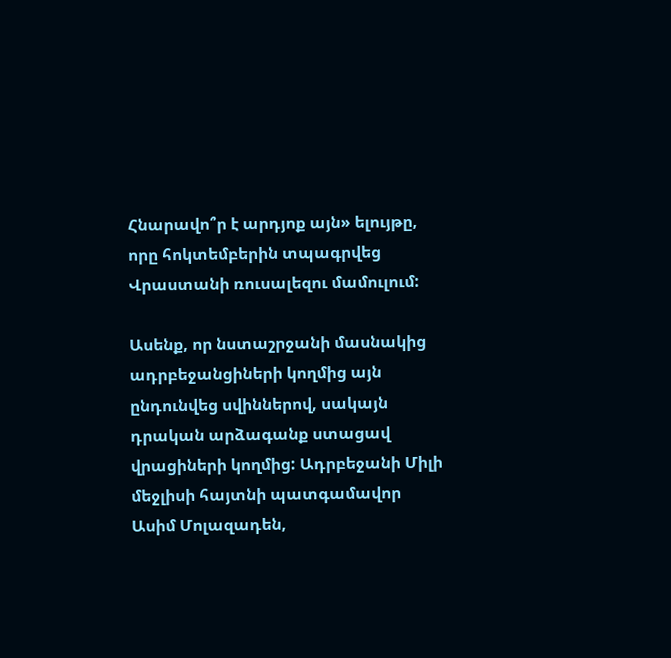Հնարավո՞ր է արդյոք այն» ելույթը, որը հոկտեմբերին տպագրվեց Վրաստանի ռուսալեզու մամուլում:

Ասենք, որ նստաշրջանի մասնակից ադրբեջանցիների կողմից այն ընդունվեց սվիններով, սակայն դրական արձագանք ստացավ վրացիների կողմից: Ադրբեջանի Միլի մեջլիսի հայտնի պատգամավոր Ասիմ Մոլազադեն,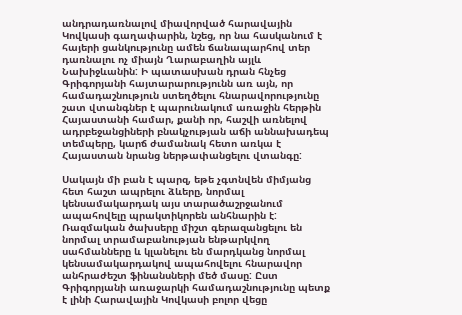անդրադառնալով միավորված հարավային Կովկասի գաղափարին, նշեց, որ նա հասկանում է հայերի ցանկությունը ամեն ճանապարհով տեր դառնալու ոչ միայն Ղարաբաղին այլև Նախիջևանին: Ի պատասխան դրան հնչեց Գրիգորյանի հայտարարությունն առ այն, որ համադաշնություն ստեղծելու հնարավորությունը շատ վտանգներ է պարունակում առաջին հերթին Հայաստանի համար, քանի որ, հաշվի առնելով ադրբեջանցիների բնակչության աճի աննախադեպ տեմպերը, կարճ ժամանակ հետո առկա է Հայաստան նրանց ներթափանցելու վտանգը:

Սակայն մի բան է պարզ, եթե չգտնվեն միմյանց հետ հաշտ ապրելու ձևերը, նորմալ կենսամակարդակ այս տարածաշրջանում ապահովելը պրակտիկորեն անհնարին է: Ռազմական ծախսերը միշտ գերազանցելու են նորմալ տրամաբանության ենթարկվող սահմանները և կլանելու են մարդկանց նորմալ կենսամակարդակով ապահովելու հնարավոր անհրաժեշտ ֆինանսների մեծ մասը: Ըստ Գրիգորյանի առաջարկի համադաշնությունը պետք է լինի Հարավային Կովկասի բոլոր վեցը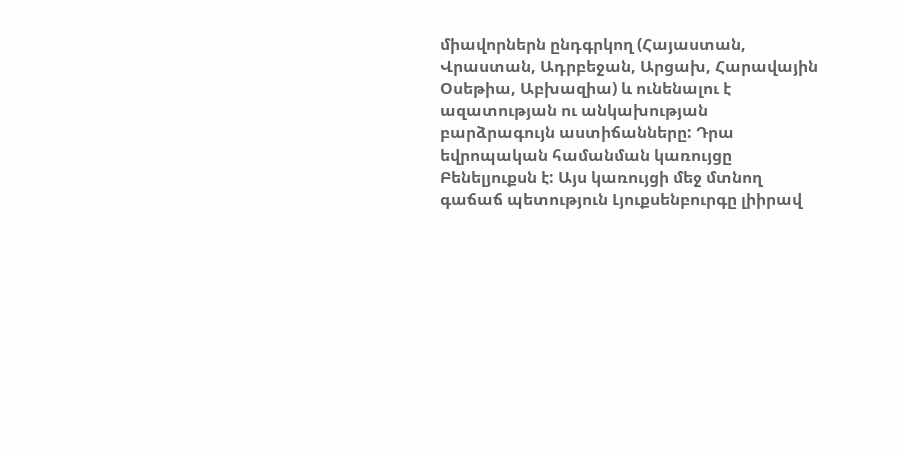միավորներն ընդգրկող (Հայաստան, Վրաստան, Ադրբեջան, Արցախ, Հարավային Օսեթիա, Աբխազիա) և ունենալու է ազատության ու անկախության բարձրագույն աստիճանները: Դրա եվրոպական համանման կառույցը Բենելյուքսն է: Այս կառույցի մեջ մտնող գաճաճ պետություն Լյուքսենբուրգը լիիրավ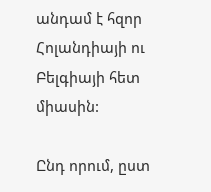անդամ է հզոր Հոլանդիայի ու Բելգիայի հետ միասին:

Ընդ որում, ըստ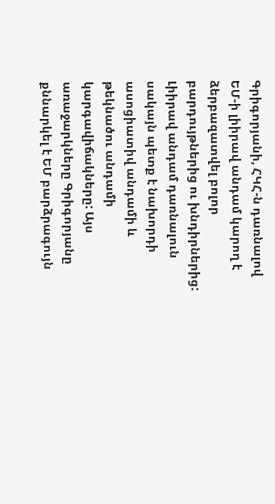Գրիգորյանի, ՀԿՀ-ն դառնալով ԵՄ-ի լիիրավ անդամ կարող է ձերբազատվել բոլոր բարդույթներից ու խնդիրներից: Լիիրավ անդամ դառնալուն սակայն պետք է նախորդի ասոցիատիվ անդամի և թեկնածու անդամի կարգավիճակները: Այս առաջարկները Գրիգորյանը քննարկել է ԵՄ բարձրագույն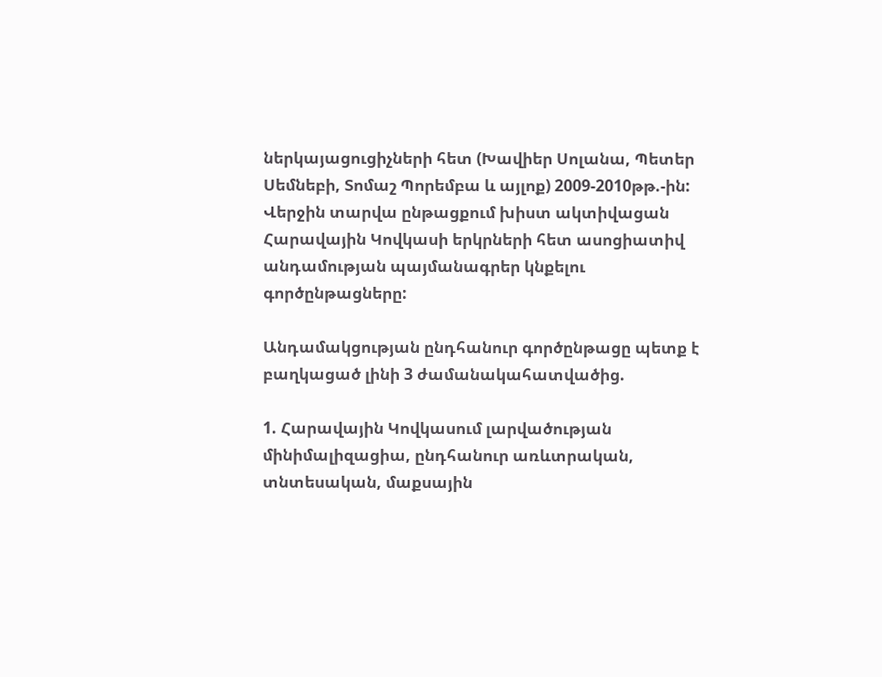ներկայացուցիչների հետ (Խավիեր Սոլանա, Պետեր Սեմնեբի, Տոմաշ Պորեմբա և այլոք) 2009-2010թթ.-ին: Վերջին տարվա ընթացքում խիստ ակտիվացան Հարավային Կովկասի երկրների հետ ասոցիատիվ անդամության պայմանագրեր կնքելու գործընթացները:

Անդամակցության ընդհանուր գործընթացը պետք է բաղկացած լինի 3 ժամանակահատվածից.

1. Հարավային Կովկասում լարվածության մինիմալիզացիա, ընդհանուր առևտրական, տնտեսական, մաքսային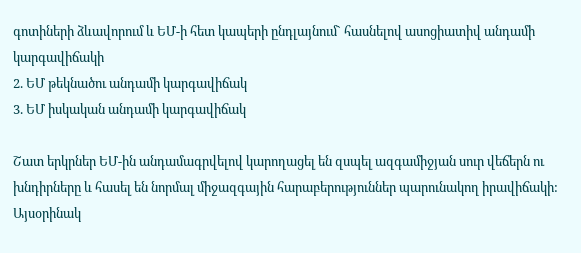գոտիների ձևավորում և ԵՄ-ի հետ կապերի ընդլայնում` հասնելով ասոցիատիվ անդամի կարգավիճակի
2. ԵՄ թեկնածու անդամի կարգավիճակ
3. ԵՄ իսկական անդամի կարգավիճակ

Շատ երկրներ ԵՄ-ին անդամագրվելով կարողացել են զսպել ազգամիջյան սուր վեճերն ու խնդիրները և հասել են նորմալ միջազգային հարաբերություններ պարունակող իրավիճակի: Այսօրինակ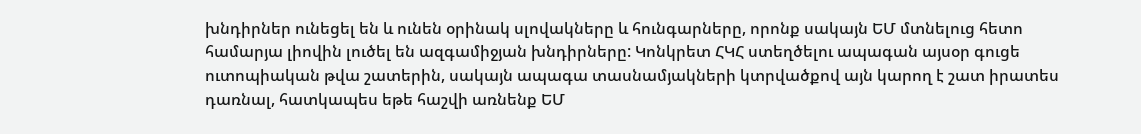խնդիրներ ունեցել են և ունեն օրինակ սլովակները և հունգարները, որոնք սակայն ԵՄ մտնելուց հետո համարյա լիովին լուծել են ազգամիջյան խնդիրները: Կոնկրետ ՀԿՀ ստեղծելու ապագան այսօր գուցե ուտոպիական թվա շատերին, սակայն ապագա տասնամյակների կտրվածքով այն կարող է շատ իրատես դառնալ, հատկապես եթե հաշվի առնենք ԵՄ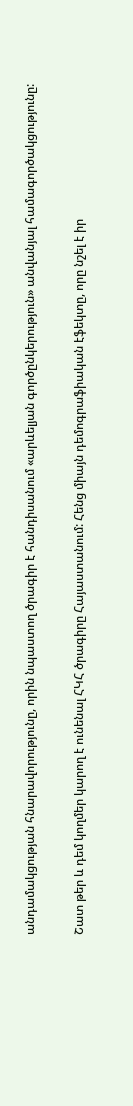անդամակցության հնարավորությունը, որին նպաստող ծրագիր է հանդիսանում «արևելյան գործընկերություն» անվանյալ համագործակցությունը:

Շատ թեր և դեմ կողմեր կարող է ունենալ ՀԿՀ ծրագիրը Հայաստանում: Հենց միայն դեմոգրաֆիական էֆեկտը, որը նշել է իր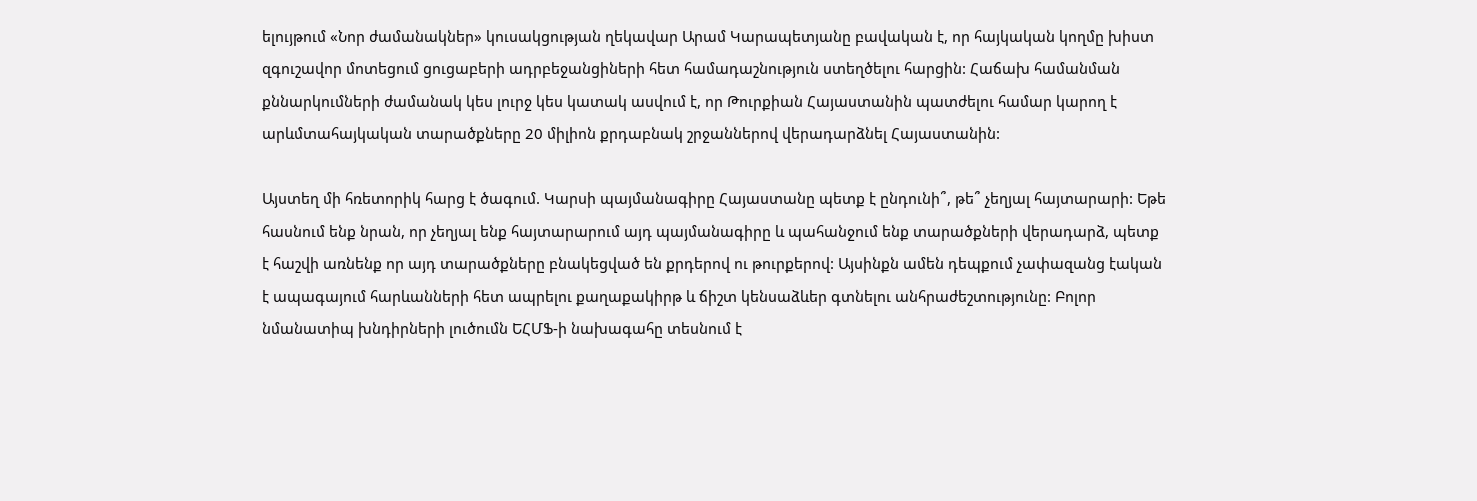ելույթում «Նոր ժամանակներ» կուսակցության ղեկավար Արամ Կարապետյանը բավական է, որ հայկական կողմը խիստ զգուշավոր մոտեցում ցուցաբերի ադրբեջանցիների հետ համադաշնություն ստեղծելու հարցին: Հաճախ համանման քննարկումների ժամանակ կես լուրջ կես կատակ ասվում է, որ Թուրքիան Հայաստանին պատժելու համար կարող է արևմտահայկական տարածքները 20 միլիոն քրդաբնակ շրջաններով վերադարձնել Հայաստանին:

Այստեղ մի հռետորիկ հարց է ծագում. Կարսի պայմանագիրը Հայաստանը պետք է ընդունի՞, թե՞ չեղյալ հայտարարի: Եթե հասնում ենք նրան, որ չեղյալ ենք հայտարարում այդ պայմանագիրը և պահանջում ենք տարածքների վերադարձ, պետք է հաշվի առնենք որ այդ տարածքները բնակեցված են քրդերով ու թուրքերով: Այսինքն ամեն դեպքում չափազանց էական է ապագայում հարևանների հետ ապրելու քաղաքակիրթ և ճիշտ կենսաձևեր գտնելու անհրաժեշտությունը: Բոլոր նմանատիպ խնդիրների լուծումն ԵՀՄՖ-ի նախագահը տեսնում է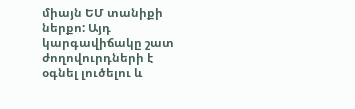միայն ԵՄ տանիքի ներքո: Այդ կարգավիճակը շատ ժողովուրդների է օգնել լուծելու և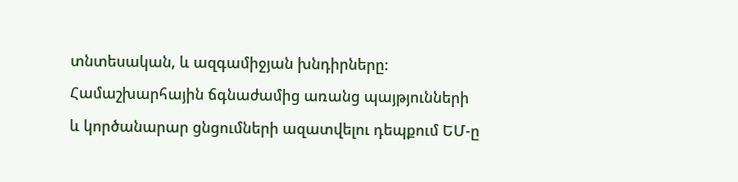տնտեսական, և ազգամիջյան խնդիրները: Համաշխարհային ճգնաժամից առանց պայթյունների և կործանարար ցնցումների ազատվելու դեպքում ԵՄ-ը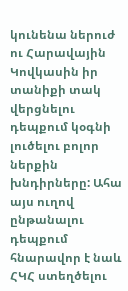կունենա ներուժ ու Հարավային Կովկասին իր տանիքի տակ վերցնելու դեպքում կօգնի լուծելու բոլոր ներքին խնդիրները: Ահա այս ուղով ընթանալու դեպքում հնարավոր է նաև ՀԿՀ ստեղծելու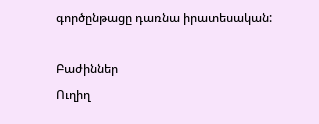գործընթացը դառնա իրատեսական:

Բաժիններ
Ուղիղ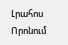Լրահոս
Որոնում